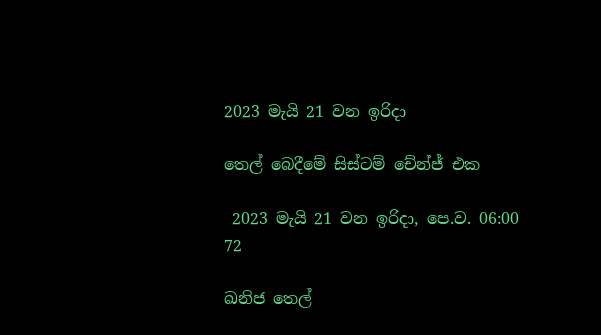2023 මැයි 21 වන ඉරිදා

තෙල් බෙදීමේ සිස්ටම් චේන්ජ් එක

 2023 මැයි 21 වන ඉරිදා, පෙ.ව. 06:00 72

ඛනිජ තෙල්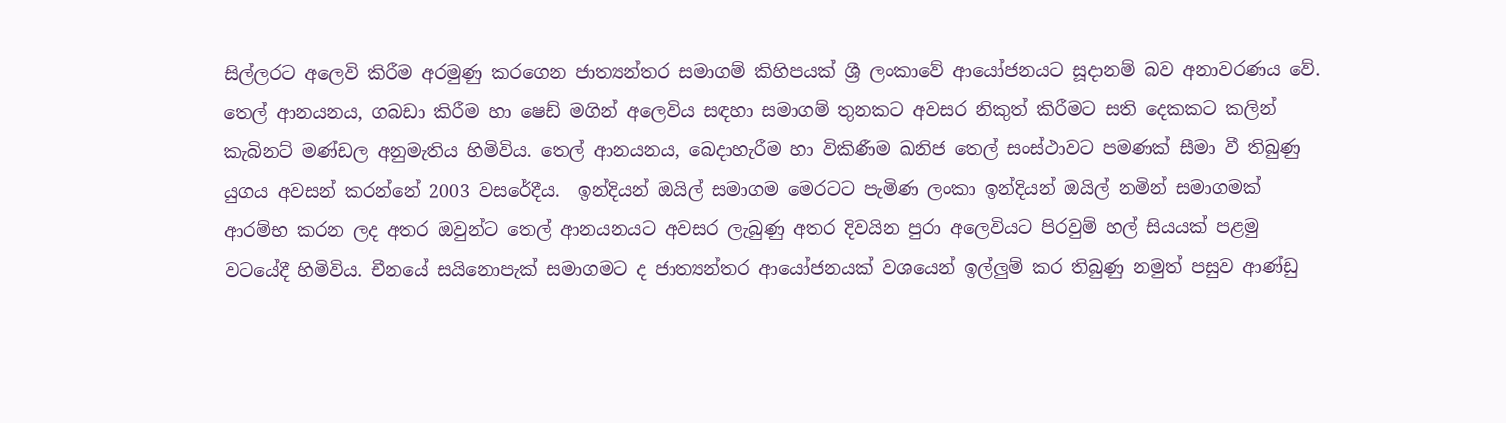සිල්ලරට අලෙවි කිරීම අරමුණු කරගෙන ජාත්‍යන්තර සමාගම් කිහිපයක් ශ්‍රී ලංකාවේ ආයෝජනයට සූදානම් බව අනාවරණය වේ. තෙල් ආනයනය, ගබඩා කිරීම හා ෂෙඩ් මගින් අලෙවිය සඳහා සමාගම් තුනකට අවසර නිකුත් කිරීමට සති දෙකකට කලින් කැබිනට් මණ්ඩල අනුමැතිය හිමිවිය. තෙල් ආනයනය, බෙදාහැරීම හා විකිණීම ඛනිජ තෙල් සංස්ථාවට පමණක් සීමා වී තිබුණු යුගය අවසන් කරන්නේ 2003 වසරේදීය.  ඉන්දියන් ඔයිල් සමාගම මෙරටට පැමිණ ලංකා ඉන්දියන් ඔයිල් නමින් සමාගමක් ආරම්භ කරන ලද අතර ඔවුන්ට තෙල් ආනයනයට අවසර ලැබුණු අතර දිවයින පුරා අලෙවියට පිරවුම් හල් සියයක් පළමු වටයේදී හිමිවිය. චීනයේ සයිනොපැක් සමාගමට ද ජාත්‍යන්තර ආයෝජනයක් වශයෙන් ඉල්ලුම් කර තිබුණු නමුත් පසුව ආණ්ඩු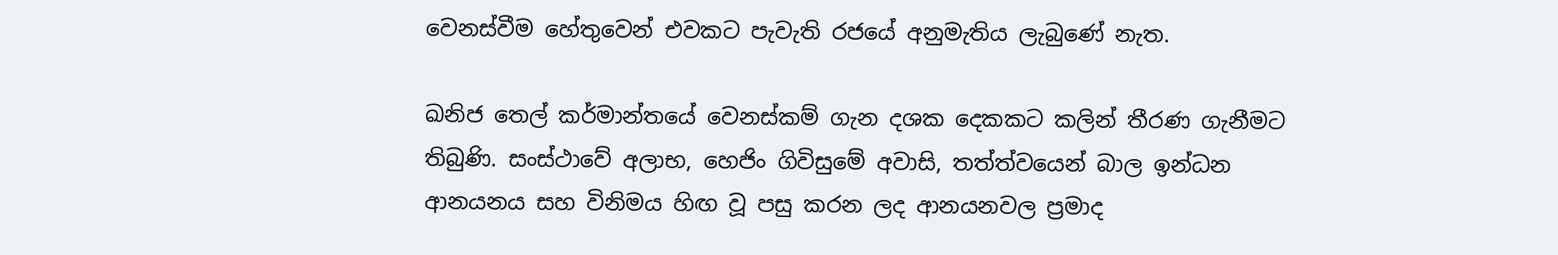වෙනස්වීම හේතුවෙන් එවකට පැවැති රජයේ අනුමැතිය ලැබුණේ නැත.

ඛනිජ තෙල් කර්මාන්තයේ වෙනස්කම් ගැන දශක දෙකකට කලින් තීරණ ගැනීමට තිබුණි. සංස්ථාවේ අලාභ, හෙජිං ගිවිසුමේ අවාසි, තත්ත්වයෙන් බාල ඉන්ධන ආනයනය සහ විනිමය හිඟ වූ පසු කරන ලද ආනයනවල ප්‍රමාද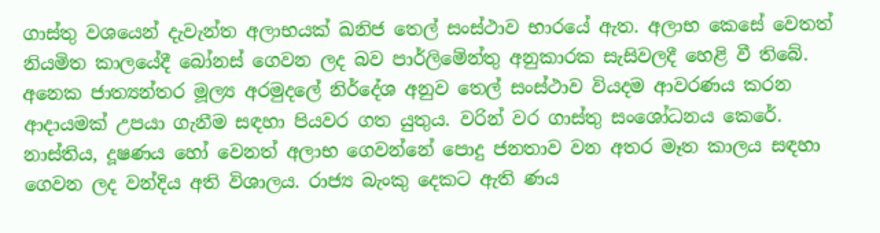ගාස්තු වශයෙන් දැවැන්ත අලාභයක් ඛනිජ තෙල් සංස්ථාව භාරයේ ඇත. අලාභ කෙසේ වෙතත් නියමිත කාලයේදී බෝනස් ගෙවන ලද බව පාර්ලිමේන්තු අනුකාරක සැසිවලදී හෙළි වී තිබේ. අනෙක ජාත්‍යන්තර මූල්‍ය අරමුදලේ නිර්දේශ අනුව තෙල් සංස්ථාව වියදම ආවරණය කරන ආදායමක් උපයා ගැනීම සඳහා පියවර ගත යුතුය. වරින් වර ගාස්තු සංශෝධනය කෙරේ. නාස්තිය, දූෂණය හෝ වෙනත් අලාභ ගෙවන්නේ පොදු ජනතාව වන අතර මෑත කාලය සඳහා ගෙවන ලද වන්දිය අති විශාලය. රාජ්‍ය බැංකු දෙකට ඇති ණය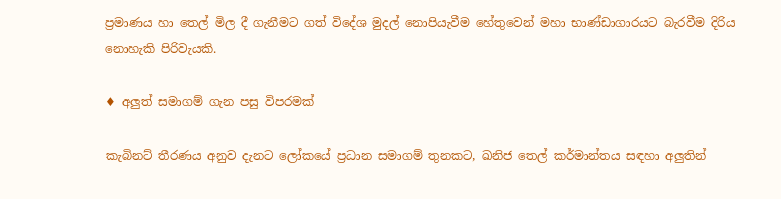ප්‍රමාණය හා තෙල් මිල දී ගැනීමට ගත් විදේශ මුදල් නොපියැවීම හේතුවෙන් මහා භාණ්ඩාගාරයට බැරවීම දිරිය නොහැකි පිරිවැයකි.

♦ අලුත් සමාගම් ගැන පසු විපරමක්

කැබිනට් තීරණය අනුව දැනට ලෝකයේ ප්‍රධාන සමාගම් තුනකට, ඛනිජ තෙල් කර්මාන්තය සඳහා අලුතින්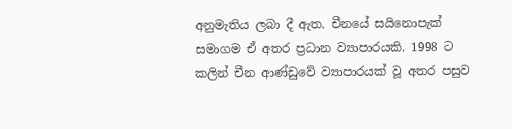අනුමැතිය ලබා දී ඇත. චීනයේ සයිනොපැක් සමාගම ඒ අතර ප්‍රධාන ව්‍යාපාරයකි. 1998 ට කලින් චීන ආණ්ඩුවේ ව්‍යාපාරයක් වූ අතර පසුව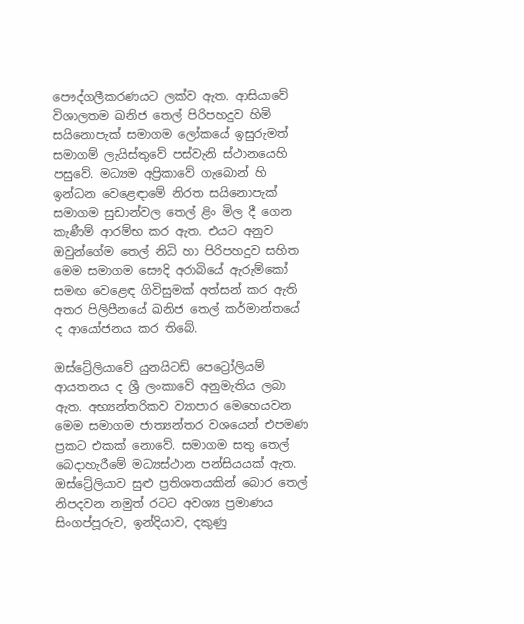පෞද්ගලීකරණයට ලක්ව ඇත. ආසියාවේ විශාලතම ඛනිජ තෙල් පිරිපහදුව හිමි සයිනොපැක් සමාගම ලෝකයේ ඉසුරුමත් සමාගම් ලැයිස්තුවේ පස්වැනි ස්ථානයෙහි පසුවේ. මධ්‍යම අප්‍රිකාවේ ගැබොන් හි ඉන්ධන වෙළෙඳාමේ නිරත සයිනොපැක් සමාගම සුඩාන්වල තෙල් ළිං මිල දී ගෙන කැණීම් ආරම්භ කර ඇත. එයට අනුව ඔවුන්ගේම තෙල් නිධි හා පිරිපහදුව සහිත මෙම සමාගම සෞදි අරාබියේ ඇරුම්කෝ සමඟ වෙළෙඳ ගිවිසුමක් අත්සන් කර ඇති අතර පිලිපීනයේ ඛනිජ තෙල් කර්මාන්තයේ ද ආයෝජනය කර තිබේ.

ඔස්ට්‍රේලියාවේ යුනයිටඩ් පෙට්‍රෝලියම් ආයතනය ද ශ්‍රී ලංකාවේ අනුමැතිය ලබා ඇත. අභ්‍යන්තරිකව ව්‍යාපාර මෙහෙයවන මෙම සමාගම ජාත්‍යන්තර වශයෙන් එපමණ ප්‍රකට එකක් නොවේ. සමාගම සතු තෙල් බෙදාහැරීමේ මධ්‍යස්ථාන පන්සියයක් ඇත. ඔස්ට්‍රේලියාව සුළු ප්‍රතිශතයකින් බොර තෙල් නිපදවන නමුත් රටට අවශ්‍ය ප්‍රමාණය සිංගප්පූරුව, ඉන්දියාව, දකුණු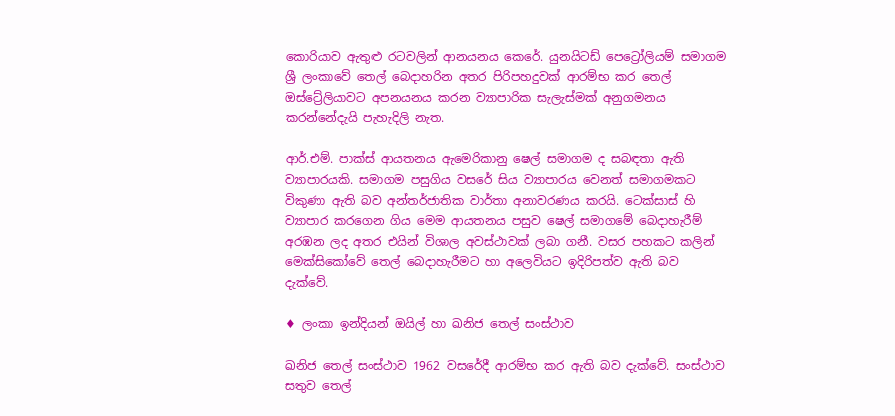කොරියාව ඇතුළු රටවලින් ආනයනය කෙරේ. යුනයිටඩ් පෙට්‍රෝලියම් සමාගම ශ්‍රී ලංකාවේ තෙල් බෙදාහරින අතර පිරිපහදුවක් ආරම්භ කර තෙල් ඔස්ට්‍රේලියාවට අපනයනය කරන ව්‍යාපාරික සැලැස්මක් අනුගමනය කරන්නේදැයි පැහැදිලි නැත.

ආර්.එම්. පාක්ස් ආයතනය ඇමෙරිකානු ෂෙල් සමාගම ද සබඳතා ඇති ව්‍යාපාරයකි. සමාගම පසුගිය වසරේ සිය ව්‍යාපාරය වෙනත් සමාගමකට විකුණා ඇති බව අන්තර්ජාතික වාර්තා අනාවරණය කරයි. ටෙක්සාස් හි ව්‍යාපාර කරගෙන ගිය මෙම ආයතනය පසුව ෂෙල් සමාගමේ බෙදාහැරීම් අරඹන ලද අතර එයින් විශාල අවස්ථාවක් ලබා ගනී. වසර පහකට කලින් මෙක්සිකෝවේ තෙල් බෙදාහැරීමට හා අලෙවියට ඉදිරිපත්ව ඇති බව දැක්වේ.

♦ ලංකා ඉන්දියන් ඔයිල් හා ඛනිජ තෙල් සංස්ථාව

ඛනිජ තෙල් සංස්ථාව 1962 වසරේදී ආරම්භ කර ඇති බව දැක්වේ. සංස්ථාව සතුව තෙල්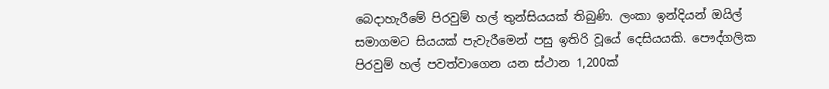බෙදාහැරීමේ පිරවුම් හල් තුන්සියයක් තිබුණි. ලංකා ඉන්දියන් ඔයිල් සමාගමට සියයක් පැවැරීමෙන් පසු ඉතිරි වූයේ දෙසියයකි. පෞද්ගලික පිරවුම් හල් පවත්වාගෙන යන ස්ථාන 1,200ක්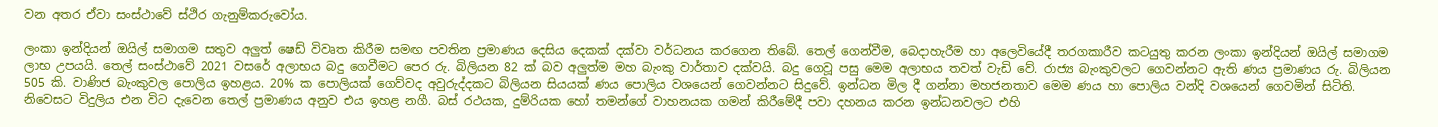වන අතර ඒවා සංස්ථාවේ ස්ථිර ගැනුම්කරුවෝය.

ලංකා ඉන්දියන් ඔයිල් සමාගම සතුව අලුත් ෂෙඩ් විවෘත කිරීම සමඟ පවතින ප්‍රමාණය දෙසිය දෙකක් දක්වා වර්ධනය කරගෙන තිබේ. තෙල් ගෙන්වීම, බෙදාහැරීම හා අලෙවියේදී තරගකාරීව කටයුතු කරන ලංකා ඉන්දියන් ඔයිල් සමාගම ලාභ උපයයි. තෙල් සංස්ථාවේ 2021 වසරේ අලාභය බදු ගෙවීමට පෙර රු. බිලියන 82 ක් බව අලුත්ම මහ බැංකු වාර්තාව දක්වයි. බදු ගෙවූ පසු මෙම අලාභය තවත් වැඩි වේ. රාජ්‍ය බැංකුවලට ගෙවන්නට ඇති ණය ප්‍රමාණය රු. බිලියන 505 කි. වාණිජ බැංකුවල පොලිය ඉහළය. 20% ක පොලියක් ගෙව්වද අවුරුද්දකට බිලියන සියයක් ණය පොලිය වශයෙන් ගෙවන්නට සිදුවේ. ඉන්ධන මිල දී ගන්නා මහජනතාව මෙම ණය හා පොලිය වන්දි වශයෙන් ගෙවමින් සිටිති. නිවෙසට විදුලිය එන විට දැවෙන තෙල් ප්‍රමාණය අනුව එය ඉහළ නගී. බස් රථයක, දුම්රියක හෝ තමන්ගේ වාහනයක ගමන් කිරීමේදී පවා දහනය කරන ඉන්ධනවලට එහි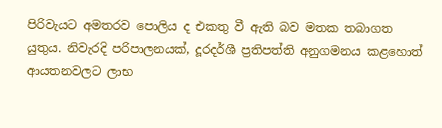පිරිවැයට අමතරව පොලිය ද එකතු වී ඇති බව මතක තබාගත යුතුය. නිවැරදි පරිපාලනයක්, දූරදර්ශී ප්‍රතිපත්ති අනුගමනය කළහොත් ආයතනවලට ලාභ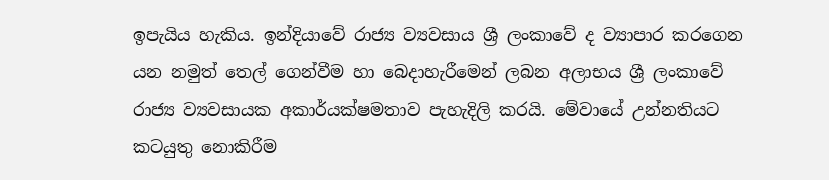ඉපැයිය හැකිය. ඉන්දියාවේ රාජ්‍ය ව්‍යවසාය ශ්‍රී ලංකාවේ ද ව්‍යාපාර කරගෙන යන නමුත් තෙල් ගෙන්වීම හා බෙදාහැරීමෙන් ලබන අලාභය ශ්‍රී ලංකාවේ රාජ්‍ය ව්‍යවසායක අකාර්යක්ෂමතාව පැහැදිලි කරයි. මේවායේ උන්නතියට කටයුතු නොකිරීම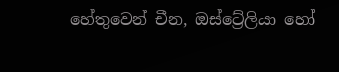හේතුවෙන් චීන, ඔස්ට්‍රේලියා හෝ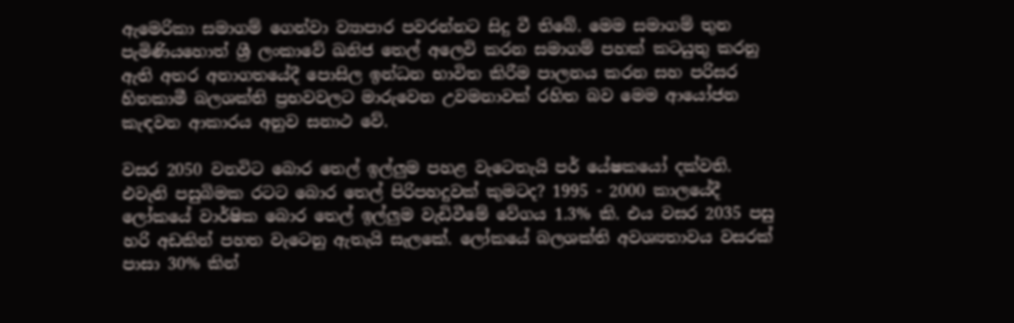ඇමෙරිකා සමාගම් ගෙන්වා ව්‍යාපාර පවරන්නට සිදු වී තිබේ. මෙම සමාගම් තුන පැමිණියහොත් ශ්‍රී ලංකාවේ ඛනිජ තෙල් අලෙවි කරන සමාගම් පහක් කටයුතු කරනු ඇති අතර අනාගතයේදී පොසිල ඉන්ධන භාවිත කිරීම පාලනය කරන සහ පරිසර හිතකාමී බලශක්ති ප්‍රභවවලට මාරුවෙන උවමනාවක් රහිත බව මෙම ආයෝජන කැඳවන ආකාරය අනුව සනාථ වේ.

වසර 2050 වනවිට බොර තෙල් ඉල්ලුම පහළ වැටෙතැයි පර් යේෂකයෝ දක්වති. එවැනි පසුබිමක රටට බොර තෙල් පිරිපහදුවක් කුමටද? 1995 - 2000 කාලයේදී ලෝකයේ වාර්ෂික බොර තෙල් ඉල්ලුම වැඩිවීමේ වේගය 1.3% කි. එය වසර 2035 පසු හරි අඩකින් පහත වැටෙනු ඇතැයි සැලකේ. ලෝකයේ බලශක්ති අවශ්‍යතාවය වසරක් පාසා 30% කින්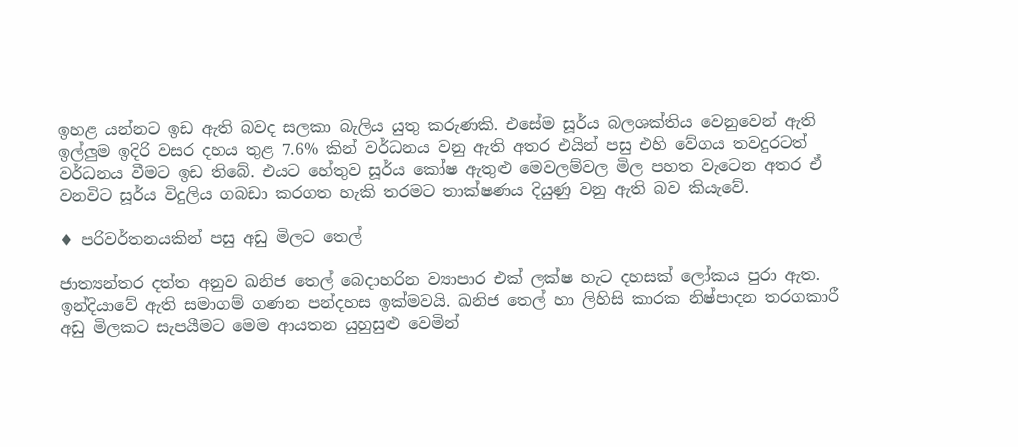ඉහළ යන්නට ඉඩ ඇති බවද සලකා බැලිය යුතු කරුණකි. එසේම සූර්ය බලශක්තිය වෙනුවෙන් ඇති ඉල්ලුම ඉදිරි වසර දහය තුළ 7.6% කින් වර්ධනය වනු ඇති අතර එයින් පසු එහි වේගය තවදුරටත් වර්ධනය වීමට ඉඩ තිබේ. එයට හේතුව සූර්ය කෝෂ ඇතුළු මෙවලම්වල මිල පහත වැටෙන අතර ඒ වනවිට සූර්ය විදුලිය ගබඩා කරගත හැකි තරමට තාක්ෂණය දියුණු වනු ඇති බව කියැවේ.

♦ පරිවර්තනයකින් පසු අඩු මිලට තෙල්

ජාත්‍යන්තර දත්ත අනුව ඛනිජ තෙල් බෙදාහරින ව්‍යාපාර එක් ලක්ෂ හැට දහසක් ලෝකය පුරා ඇත. ඉන්දියාවේ ඇති සමාගම් ගණන පන්දහස ඉක්මවයි. ඛනිජ තෙල් හා ලිහිසි කාරක නිෂ්පාදන තරගකාරී අඩු මිලකට සැපයීමට මෙම ආයතන යුහුසුළු වෙමින්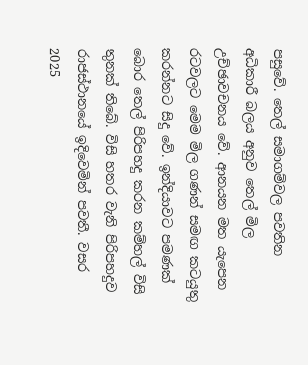පසුවේ. තෙල් සමාගම්වල පවතින අධිකාරී බලය අනුව තෙල් මිල උච්ඡාවචනය වේ. ආනයන මත යැපෙන රටවලට මෙම මිල ගණන් සමඟ කටයුතු කරන්නට සිදු වේ. ඉන්දියාවට පමණක් බොර තෙල් පිරිපහදු කරන කම්හල් විසි තුනක් තිබේ. විසි හතර වැනි පිරිපහදුව රාජස්ථානයේ ඉදිවෙමින් පවතී. වසර 2025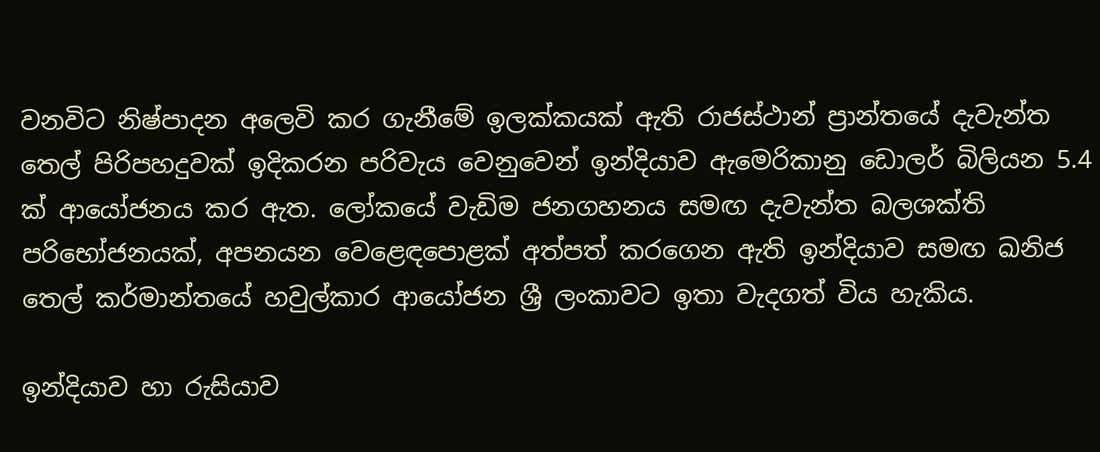වනවිට නිෂ්පාදන අලෙවි කර ගැනීමේ ඉලක්කයක් ඇති රාජස්ථාන් ප්‍රාන්තයේ දැවැන්ත තෙල් පිරිපහදුවක් ඉදිකරන පරිවැය වෙනුවෙන් ඉන්දියාව ඇමෙරිකානු ඩොලර් බිලියන 5.4 ක් ආයෝජනය කර ඇත. ලෝකයේ වැඩිම ජනගහනය සමඟ දැවැන්ත බලශක්ති පරිභෝජනයක්, අපනයන වෙළෙඳපොළක් අත්පත් කරගෙන ඇති ඉන්දියාව සමඟ ඛනිජ තෙල් කර්මාන්තයේ හවුල්කාර ආයෝජන ශ්‍රී ලංකාවට ඉතා වැදගත් විය හැකිය.

ඉන්දියාව හා රුසියාව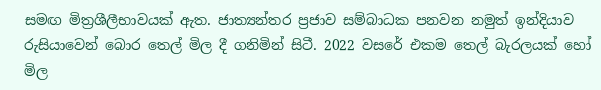සමඟ මිත්‍රශීලීභාවයක් ඇත. ජාත්‍යන්තර ප්‍රජාව සම්බාධක පනවන නමුත් ඉන්දියාව රුසියාවෙන් බොර තෙල් මිල දී ගනිමින් සිටී. 2022 වසරේ එකම තෙල් බැරලයක් හෝ මිල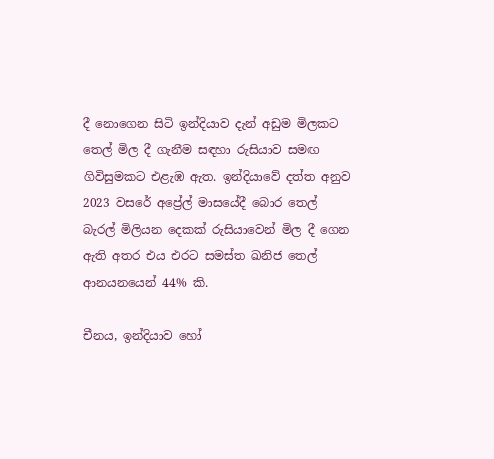දී නොගෙන සිටි ඉන්දියාව දැන් අඩුම මිලකට තෙල් මිල දී ගැනීම සඳහා රුසියාව සමඟ ගිවිසුමකට එළැඹ ඇත. ඉන්දියාවේ දත්ත අනුව 2023 වසරේ අප්‍රේල් මාසයේදී බොර තෙල් බැරල් මිලියන දෙකක් රුසියාවෙන් මිල දී ගෙන ඇති අතර එය එරට සමස්ත ඛනිජ තෙල් ආනයනයෙන් 44% කි.

චීනය, ඉන්දියාව හෝ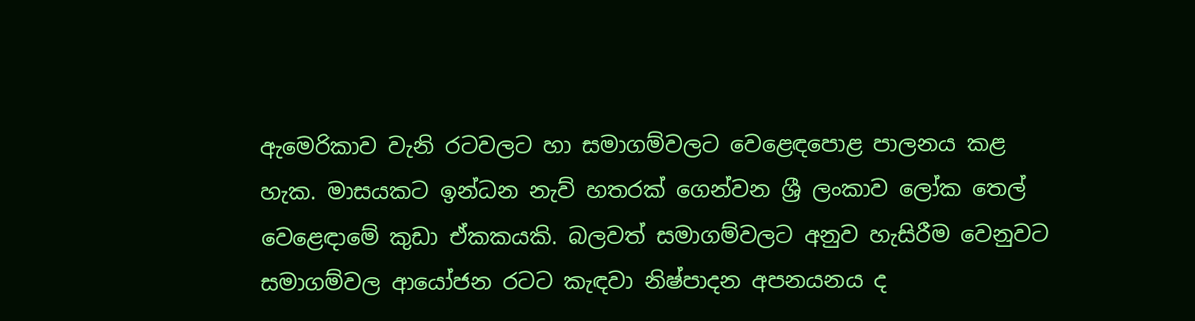ඇමෙරිකාව වැනි රටවලට හා සමාගම්වලට වෙළෙඳපොළ පාලනය කළ හැක. මාසයකට ඉන්ධන නැව් හතරක් ගෙන්වන ශ්‍රී ලංකාව ලෝක තෙල් වෙළෙඳාමේ කුඩා ඒකකයකි. බලවත් සමාගම්වලට අනුව හැසිරීම වෙනුවට සමාගම්වල ආයෝජන රටට කැඳවා නිෂ්පාදන අපනයනය ද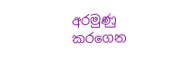අරමුණු කරගෙන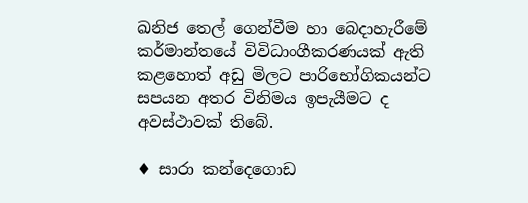ඛනිජ තෙල් ගෙන්වීම හා බෙදාහැරීමේ කර්මාන්තයේ විවිධාංගීකරණයක් ඇති කළහොත් අඩු මිලට පාරිභෝගිකයන්ට සපයන අතර විනිමය ඉපැයීමට ද අවස්ථාවක් තිබේ.

♦ සාරා කන්දෙගොඩ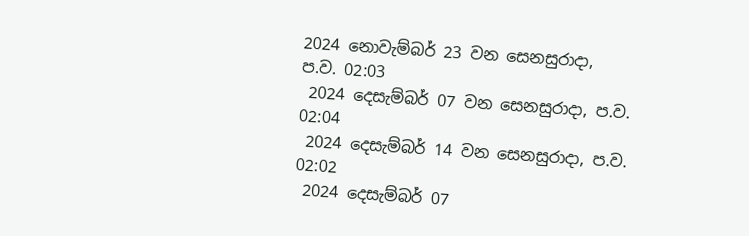2024 නොවැම්බර් 23 වන සෙනසුරාදා, ප.ව. 02:03
 2024 දෙසැම්බර් 07 වන සෙනසුරාදා, ප.ව. 02:04
 2024 දෙසැම්බර් 14 වන සෙනසුරාදා, ප.ව. 02:02
 2024 දෙසැම්බර් 07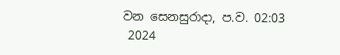වන සෙනසුරාදා, ප.ව. 02:03
 2024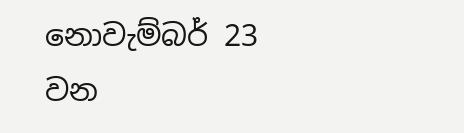නොවැම්බර් 23 වන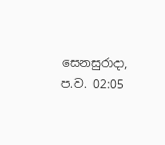සෙනසුරාදා, ප.ව. 02:05